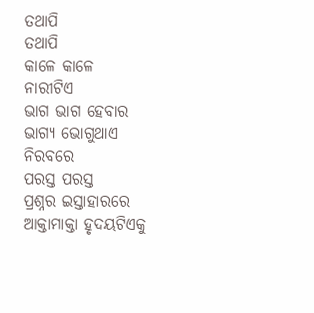ତଥାପି
ତଥାପି
କାଳେ କାଳେ ନାରୀଟିଏ
ଭାଗ ଭାଗ ହେବାର
ଭାଗ୍ୟ ଭୋଗୁଥାଏ
ନିରବରେ
ପରସ୍ତ ପରସ୍ତ
ପ୍ରଶ୍ନର ଇସ୍ତାହାରରେ
ଆକ୍ତାମାକ୍ତା ହୃଦୟଟିଏକୁ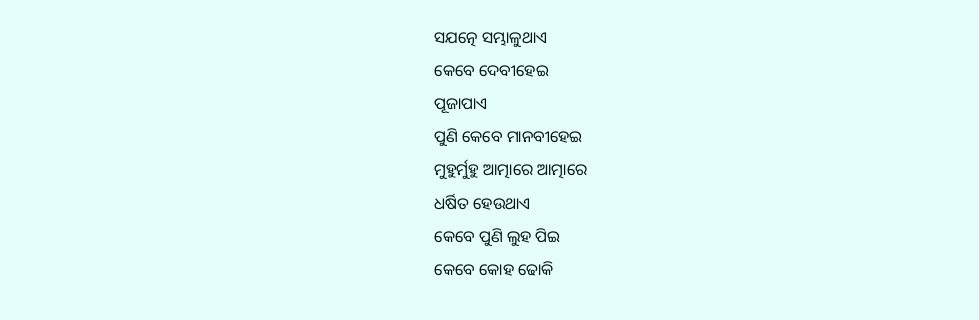ସଯତ୍ନେ ସମ୍ଭାଳୁଥାଏ
କେବେ ଦେବୀହେଇ
ପୂଜାପାଏ
ପୁଣି କେବେ ମାନବୀହେଇ
ମୁହୁର୍ମୁହୁ ଆତ୍ମାରେ ଆତ୍ମାରେ
ଧର୍ଷିତ ହେଉଥାଏ
କେବେ ପୁଣି ଲୁହ ପିଇ
କେବେ କୋହ ଢୋକି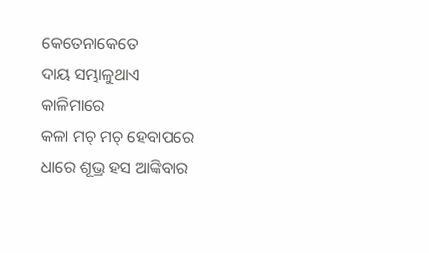କେତେନାକେତେ
ଦାୟ ସମ୍ଭାଳୁଥାଏ
କାଳିମାରେ
କଳା ମଚ୍ ମଚ୍ ହେବାପରେ
ଧାରେ ଶୂଭ୍ର ହସ ଆଙ୍କିବାର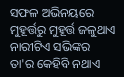ସଫଳ ଅଭିନୟରେ
ମୁହୂର୍ତ୍ତରୁ ମୁହୂର୍ତ୍ତ ଜଳୁଥାଏ
ନାରୀଟିଏ ସଭିଙ୍କର
ତା'ର କେହିବି ନଥାଏ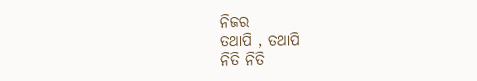ନିଜର
ତଥାପି , ତଥାପି
ନିତି ନିତି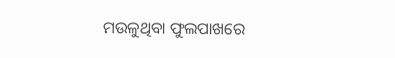ମଉଳୁଥିବା ଫୁଲପାଖରେ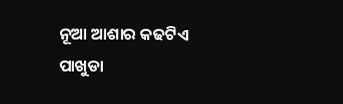ନୂଆ ଆଶାର କଢଟିଏ
ପାଖୁଡା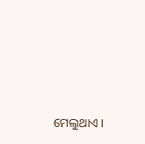ମେଲୁଥାଏ ।